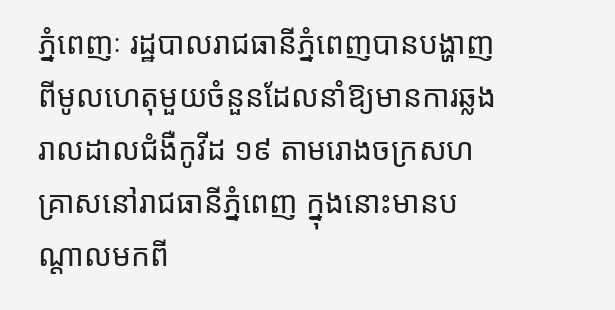ភ្នំពេញៈ រដ្ឋបាលរាជធានីភ្នំពេញបានបង្ហាញពីមូលហេតុមួយចំនួនដែលនាំឱ្យមានការឆ្លងរាលដាលជំងឺកូវីដ ១៩ តាមរោងចក្រសហគ្រាសនៅរាជធានីភ្នំពេញ ក្នុងនោះមានបណ្តាលមកពី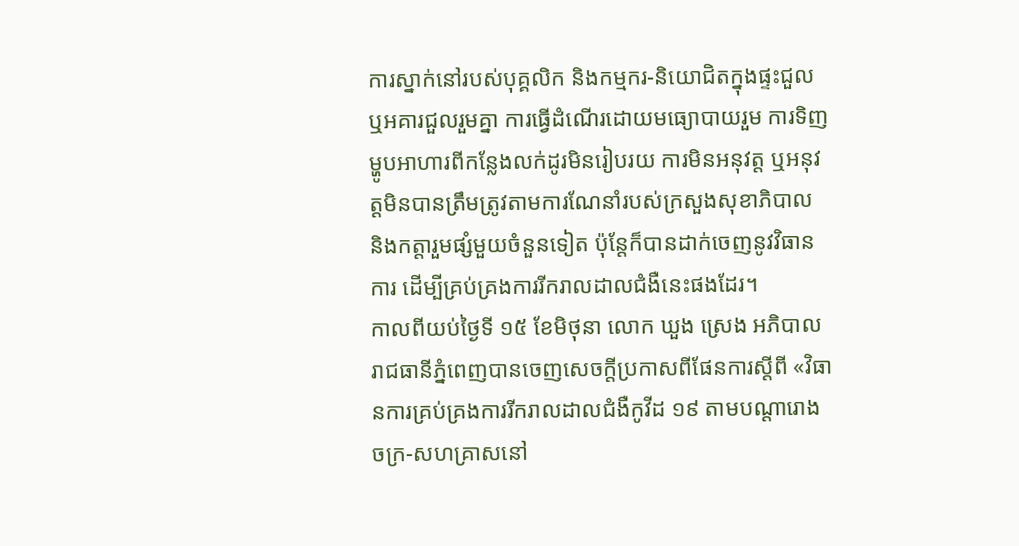ការស្នាក់នៅរបស់បុគ្គលិក និងកម្មករ-និយោជិតក្នុងផ្ទះជួល ឬអគារជួលរួមគ្នា ការធ្វើដំណើរដោយមធ្យោបាយរួម ការទិញម្ហូបអាហារពីកន្លែងលក់ដូរមិនរៀបរយ ការមិនអនុវត្ត ឬអនុវត្តមិនបានត្រឹមត្រូវតាមការណែនាំរបស់ក្រសួងសុខាភិបាល និងកត្តារួមផ្សំមួយចំនួនទៀត ប៉ុន្តែក៏បានដាក់ចេញនូវវិធានការ ដើម្បីគ្រប់គ្រងការរីករាលដាលជំងឺនេះផងដែរ។
កាលពីយប់ថ្ងៃទី ១៥ ខែមិថុនា លោក ឃួង ស្រេង អភិបាលរាជធានីភ្នំពេញបានចេញសេចក្តីប្រកាសពីផែនការស្តីពី «វិធានការគ្រប់គ្រងការរីករាលដាលជំងឺកូវីដ ១៩ តាមបណ្តារោងចក្រ-សហគ្រាសនៅ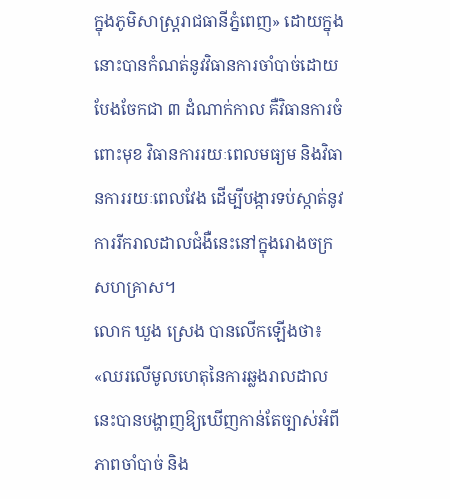ក្នុងភូមិសាស្ត្ររាជធានីភ្នំពេញ» ដោយក្នុងនោះបានកំណត់នូវវិធានការចាំបាច់ដោយបែងចែកជា ៣ ដំណាក់កាល គឺវិធានការចំពោះមុខ វិធានការរយៈពេលមធ្យម និងវិធានការរយៈពេលវែង ដើម្បីបង្ការទប់ស្កាត់នូវការរីករាលដាលជំងឺនេះនៅក្នុងរោងចក្រ សហគ្រាស។
លោក ឃួង ស្រេង បានលើកឡើងថា៖ «ឈរលើមូលហេតុនៃការឆ្លងរាលដាលនេះបានបង្ហាញឱ្យឃើញកាន់តែច្បាស់អំពីភាពចាំបាច់ និង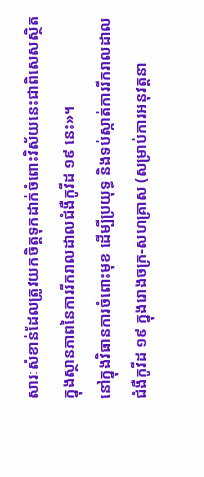សារៈសំខាន់ដែលត្រូវយកចិត្តទុកដាក់ចំពោះវិស័យនេះជាពិសេសស្ថិតក្នុងស្ថានភាពនៃការរីករាលដាលជំងឺកូវីដ ១៩ នេះ»។
នៅក្នុងវិធានការចំពោះមុខ ដើម្បីប្រយុទ្ធ និងទប់ស្កាត់ការរីករាលដាលជំងឺកូវីដ ១៩ ក្នុងរោងចក្រ-សហគ្រាស (សម្រាប់ការអនុវត្តនា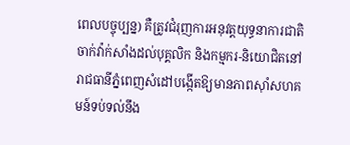ពេលបច្ចុប្បន្ន) គឺត្រូវជំរុញការអនុវត្តយុទ្ធនាការជាតិចាក់វ៉ាក់សាំងដល់បុគ្គលិក និងកម្មករ-និយោជិតនៅរាជធានីភ្នំពេញសំដៅបង្កើតឱ្យមានភាពស៊ាំសហគមន៍ទប់ទល់នឹង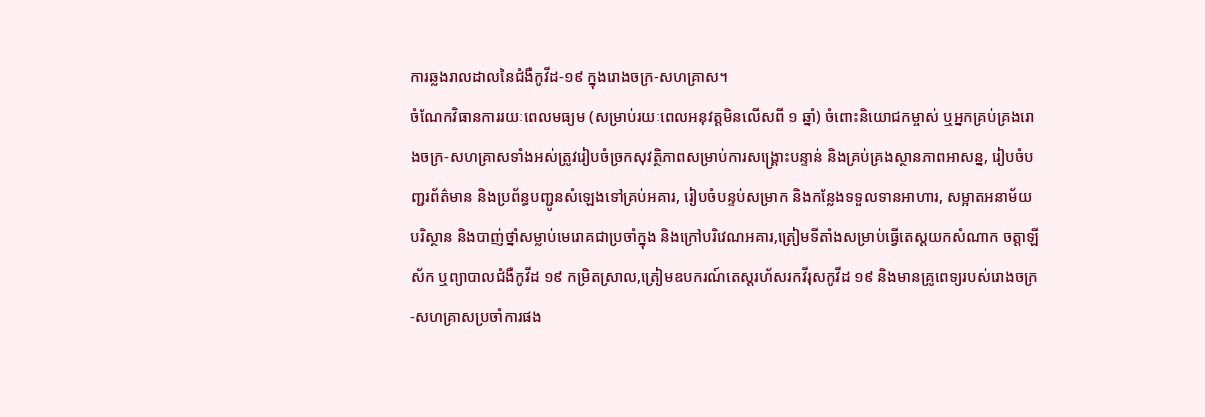ការឆ្លងរាលដាលនៃជំងឺកូវីដ-១៩ ក្នុងរោងចក្រ-សហគ្រាស។
ចំណែកវិធានការរយៈពេលមធ្យម (សម្រាប់រយៈពេលអនុវត្តមិនលើសពី ១ ឆ្នាំ) ចំពោះនិយោជកម្ចាស់ ឬអ្នកគ្រប់គ្រងរោងចក្រ-សហគ្រាសទាំងអស់ត្រូវរៀបចំច្រកសុវត្ថិភាពសម្រាប់ការសង្គ្រោះបន្ទាន់ និងគ្រប់គ្រងស្ថានភាពអាសន្ន, រៀបចំបញ្ជរព័ត៌មាន និងប្រព័ន្ធបញ្ជូនសំឡេងទៅគ្រប់អគារ, រៀបចំបន្ទប់សម្រាក និងកន្លែងទទួលទានអាហារ, សម្អាតអនាម័យបរិស្ថាន និងបាញ់ថ្នាំសម្លាប់មេរោគជាប្រចាំក្នុង និងក្រៅបរិវេណអគារ,ត្រៀមទីតាំងសម្រាប់ធ្វើតេស្តយកសំណាក ចត្តាឡីស័ក ឬព្យាបាលជំងឺកូវីដ ១៩ កម្រិតស្រាល,ត្រៀមឧបករណ៍តេស្តរហ័សរកវីរុសកូវីដ ១៩ និងមានគ្រូពេទ្យរបស់រោងចក្រ-សហគ្រាសប្រចាំការផង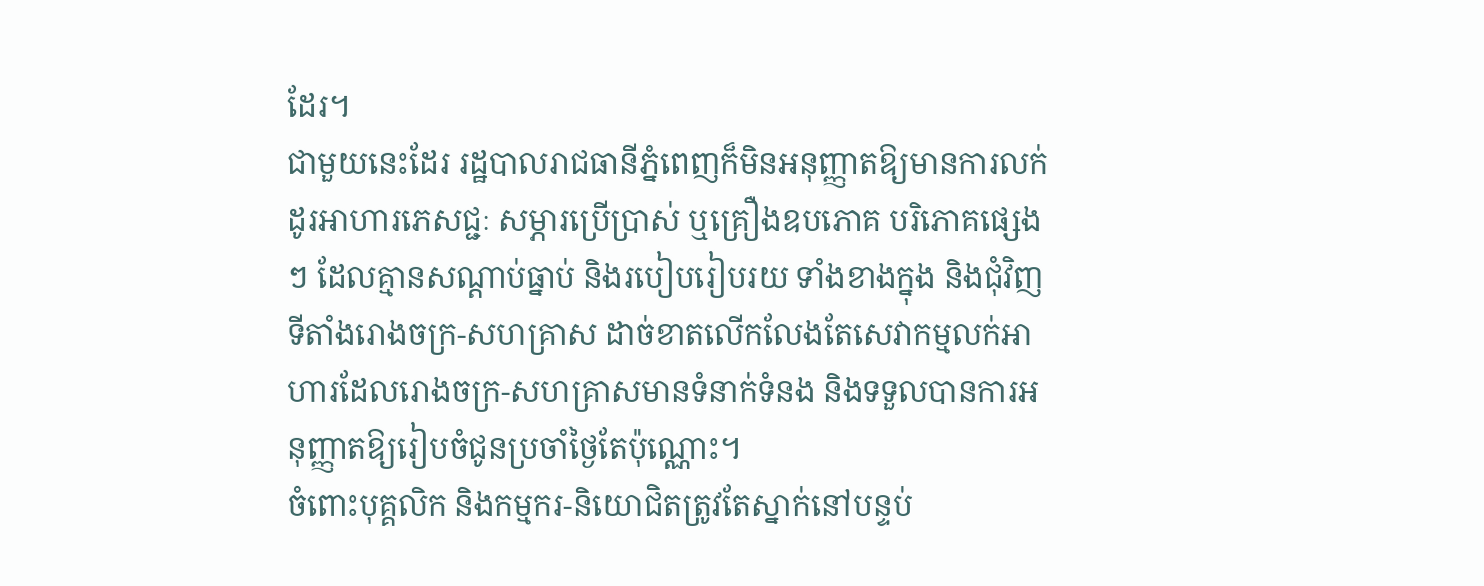ដែរ។
ជាមួយនេះដែរ រដ្ឋបាលរាជធានីភ្នំពេញក៏មិនអនុញ្ញាតឱ្យមានការលក់ដូរអាហារភេសជ្ជៈ សម្ភារប្រើប្រាស់ ឬគ្រឿងឧបភោគ បរិភោគផ្សេងៗ ដែលគ្មានសណ្តាប់ធ្នាប់ និងរបៀបរៀបរយ ទាំងខាងក្នុង និងជុំវិញទីតាំងរោងចក្រ-សហគ្រាស ដាច់ខាតលើកលែងតែសេវាកម្មលក់អាហារដែលរោងចក្រ-សហគ្រាសមានទំនាក់ទំនង និងទទួលបានការអនុញ្ញាតឱ្យរៀបចំជូនប្រចាំថ្ងៃតែប៉ុណ្ណោះ។
ចំពោះបុគ្គលិក និងកម្មករ-និយោជិតត្រូវតែស្នាក់នៅបន្ទប់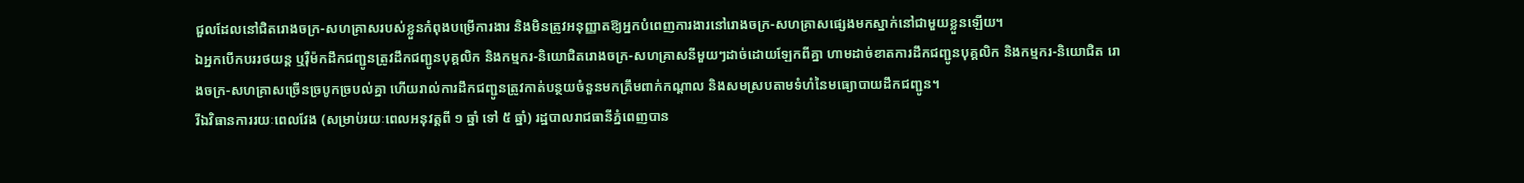ជួលដែលនៅជិតរោងចក្រ-សហគ្រាសរបស់ខ្លួនកំពុងបម្រើការងារ និងមិនត្រូវអនុញ្ញាតឱ្យអ្នកបំពេញការងារនៅរោងចក្រ-សហគ្រាសផ្សេងមកស្នាក់នៅជាមួយខ្លួនឡើយ។
ឯអ្នកបើកបររថយន្ត ឬរ៉ឺម៉កដឹកជញ្ជូនត្រូវដឹកជញ្ជូនបុគ្គលិក និងកម្មករ-និយោជិតរោងចក្រ-សហគ្រាសនីមួយៗដាច់ដោយឡែកពីគ្នា ហាមដាច់ខាតការដឹកជញ្ជូនបុគ្គលិក និងកម្មករ-និយោជិត រោងចក្រ-សហគ្រាសច្រើនច្របូកច្របល់គ្នា ហើយរាល់ការដឹកជញ្ជូនត្រូវកាត់បន្ថយចំនួនមកត្រឹមពាក់កណ្តាល និងសមស្របតាមទំហំនៃមធ្យោបាយដឹកជញ្ជូន។
រីឯវិធានការរយៈពេលវែង (សម្រាប់រយៈពេលអនុវត្តពី ១ ឆ្នាំ ទៅ ៥ ឆ្នាំ) រដ្ឋបាលរាជធានីភ្នំពេញបាន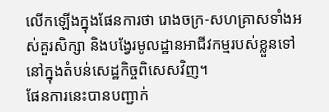លើកឡើងក្នុងផែនការថា រោងចក្រ-សហគ្រាសទាំងអស់គួរសិក្សា និងបង្វែរមូលដ្ឋានអាជីវកម្មរបស់ខ្លួនទៅនៅក្នុងតំបន់សេដ្ឋកិច្ចពិសេសវិញ។
ផែនការនេះបានបញ្ជាក់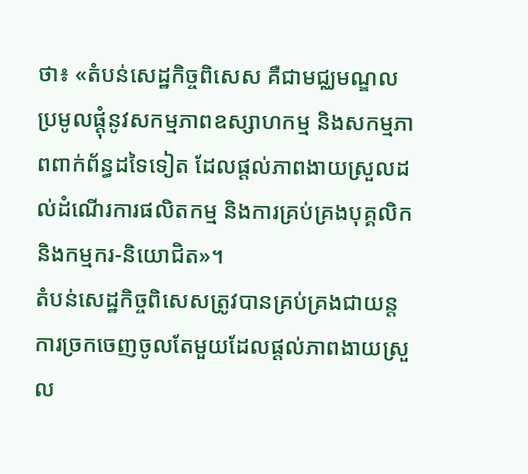ថា៖ «តំបន់សេដ្ឋកិច្ចពិសេស គឺជាមជ្ឈមណ្ឌលប្រមូលផ្តុំនូវសកម្មភាពឧស្សាហកម្ម និងសកម្មភាពពាក់ព័ន្ធដទៃទៀត ដែលផ្តល់ភាពងាយស្រួលដល់ដំណើរការផលិតកម្ម និងការគ្រប់គ្រងបុគ្គលិក និងកម្មករ-និយោជិត»។
តំបន់សេដ្ឋកិច្ចពិសេសត្រូវបានគ្រប់គ្រងជាយន្តការច្រកចេញចូលតែមួយដែលផ្តល់ភាពងាយស្រួល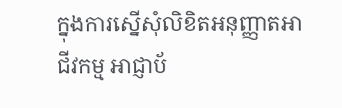ក្នុងការស្នើសុំលិខិតអនុញ្ញាតអាជីវកម្ម អាជ្ញាប័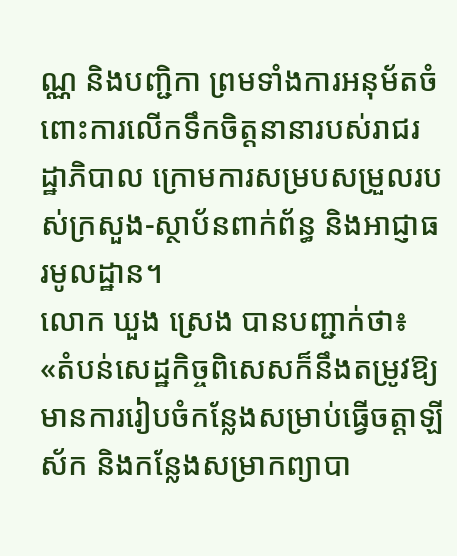ណ្ណ និងបញ្ជិកា ព្រមទាំងការអនុម័តចំពោះការលើកទឹកចិត្តនានារបស់រាជរដ្ឋាភិបាល ក្រោមការសម្របសម្រួលរបស់ក្រសួង-ស្ថាប័នពាក់ព័ន្ធ និងអាជ្ញាធរមូលដ្ឋាន។
លោក ឃួង ស្រេង បានបញ្ជាក់ថា៖ «តំបន់សេដ្ឋកិច្ចពិសេសក៏នឹងតម្រូវឱ្យមានការរៀបចំកន្លែងសម្រាប់ធ្វើចត្តាឡីស័ក និងកន្លែងសម្រាកព្យាបា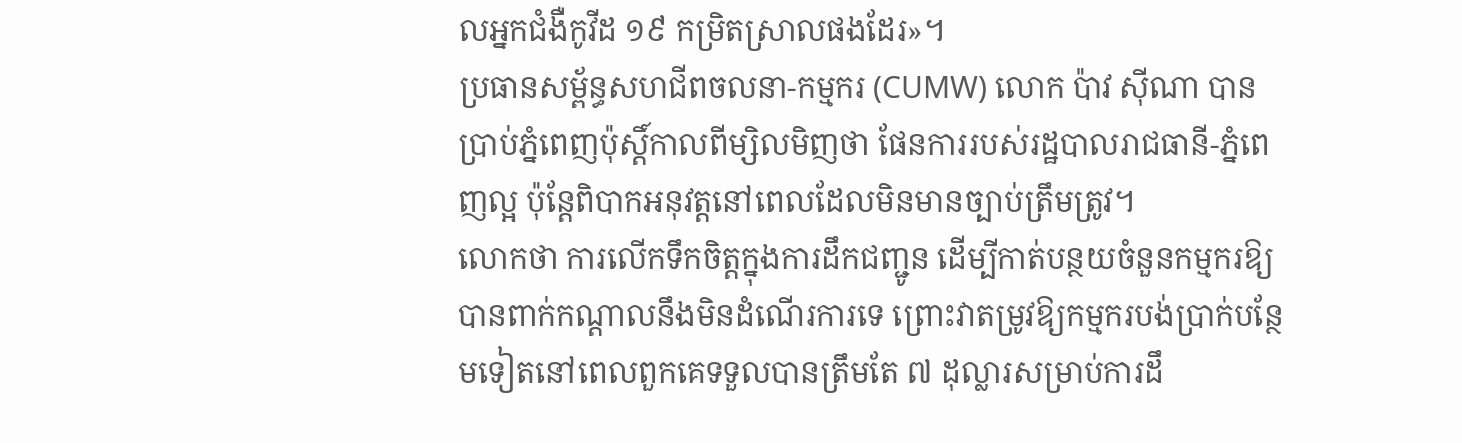លអ្នកជំងឺកូវីដ ១៩ កម្រិតស្រាលផងដែរ»។
ប្រធានសម្ព័ន្ធសហជីពចលនា-កម្មករ (CUMW) លោក ប៉ាវ ស៊ីណា បានប្រាប់ភ្នំពេញប៉ុស្តិ៍កាលពីម្សិលមិញថា ផែនការរបស់រដ្ឋបាលរាជធានី-ភ្នំពេញល្អ ប៉ុន្តែពិបាកអនុវត្តនៅពេលដែលមិនមានច្បាប់ត្រឹមត្រូវ។
លោកថា ការលើកទឹកចិត្តក្នុងការដឹកជញ្ជូន ដើម្បីកាត់បន្ថយចំនួនកម្មករឱ្យបានពាក់កណ្តាលនឹងមិនដំណើរការទេ ព្រោះវាតម្រូវឱ្យកម្មករបង់ប្រាក់បន្ថែមទៀតនៅពេលពួកគេទទួលបានត្រឹមតែ ៧ ដុល្លារសម្រាប់ការដឹ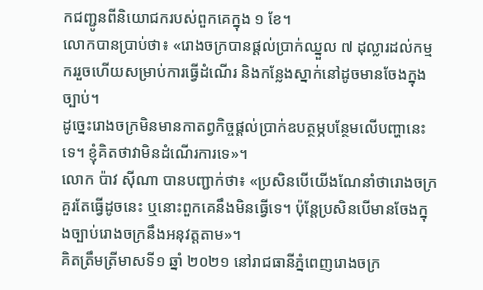កជញ្ជូនពីនិយោជករបស់ពួកគេក្នុង ១ ខែ។
លោកបានប្រាប់ថា៖ «រោងចក្របានផ្តល់ប្រាក់ឈ្នួល ៧ ដុល្លារដល់កម្មកររួចហើយសម្រាប់ការធ្វើដំណើរ និងកន្លែងស្នាក់នៅដូចមានចែងក្នុងច្បាប់។
ដូច្នេះរោងចក្រមិនមានកាតព្វកិច្ចផ្តល់ប្រាក់ឧបត្ថម្ភបន្ថែមលើបញ្ហានេះទេ។ ខ្ញុំគិតថាវាមិនដំណើរការទេ»។
លោក ប៉ាវ ស៊ីណា បានបញ្ជាក់ថា៖ «ប្រសិនបើយើងណែនាំថារោងចក្រគួរតែធ្វើដូចនេះ ឬនោះពួកគេនឹងមិនធ្វើទេ។ ប៉ុន្តែប្រសិនបើមានចែងក្នុងច្បាប់រោងចក្រនឹងអនុវត្តតាម»។
គិតត្រឹមត្រីមាសទី១ ឆ្នាំ ២០២១ នៅរាជធានីភ្នំពេញរោងចក្រ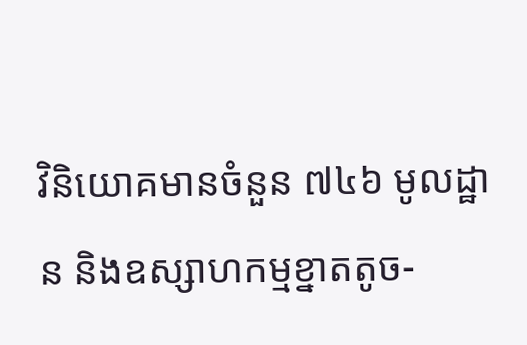វិនិយោគមានចំនួន ៧៤៦ មូលដ្ឋាន និងឧស្សាហកម្មខ្នាតតូច-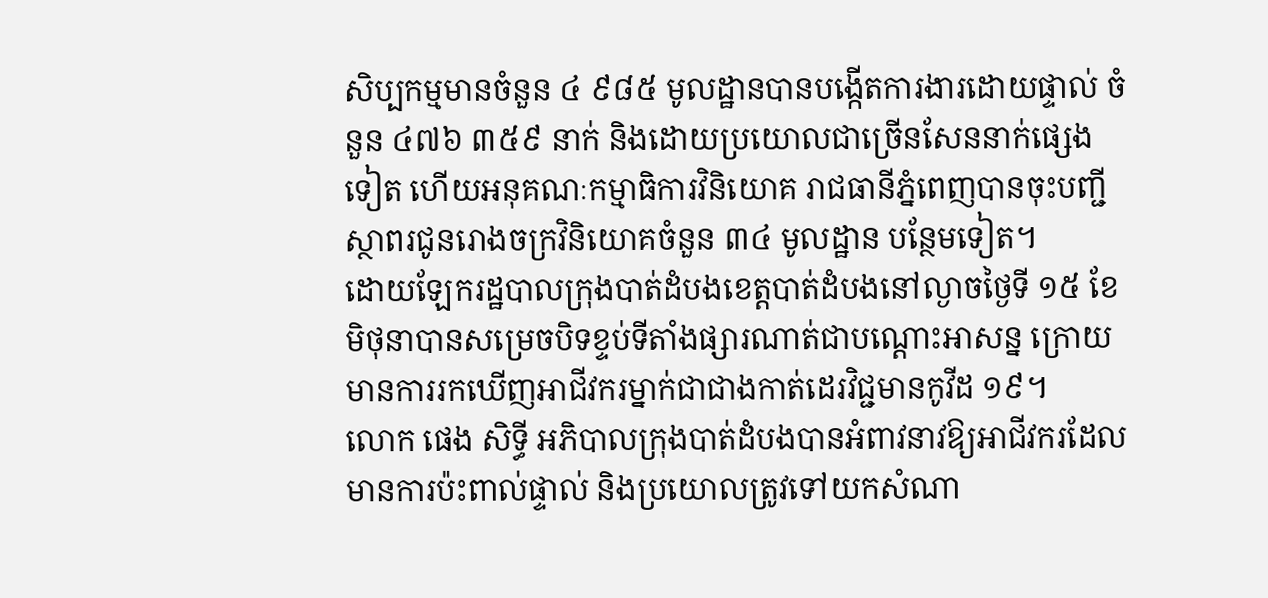សិប្បកម្មមានចំនួន ៤ ៩៨៥ មូលដ្ឋានបានបង្កើតការងារដោយផ្ទាល់ ចំនួន ៤៧៦ ៣៥៩ នាក់ និងដោយប្រយោលជាច្រើនសែននាក់ផ្សេងទៀត ហើយអនុគណៈកម្មាធិការវិនិយោគ រាជធានីភ្នំពេញបានចុះបញ្ជីស្ថាពរជូនរោងចក្រវិនិយោគចំនួន ៣៤ មូលដ្ឋាន បន្ថែមទៀត។
ដោយឡែករដ្ឋបាលក្រុងបាត់ដំបងខេត្តបាត់ដំបងនៅល្ងាចថ្ងៃទី ១៥ ខែមិថុនាបានសម្រេចបិទខ្ទប់ទីតាំងផ្សារណាត់ជាបណ្តោះអាសន្ន ក្រោយមានការរកឃើញអាជីវករម្នាក់ជាជាងកាត់ដេរវិជ្ជមានកូវីដ ១៩។
លោក ផេង សិទ្ធី អភិបាលក្រុងបាត់ដំបងបានអំពាវនាវឱ្យអាជីវករដែលមានការប៉ះពាល់ផ្ទាល់ និងប្រយោលត្រូវទៅយកសំណា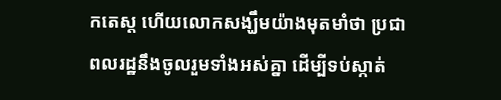កតេស្ត ហើយលោកសង្ឃឹមយ៉ាងមុតមាំថា ប្រជាពលរដ្ឋនឹងចូលរួមទាំងអស់គ្នា ដើម្បីទប់ស្កាត់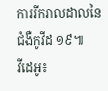ការរីករាលដាលនៃជំងឺកូវីដ ១៩៕
វីដេអូ៖